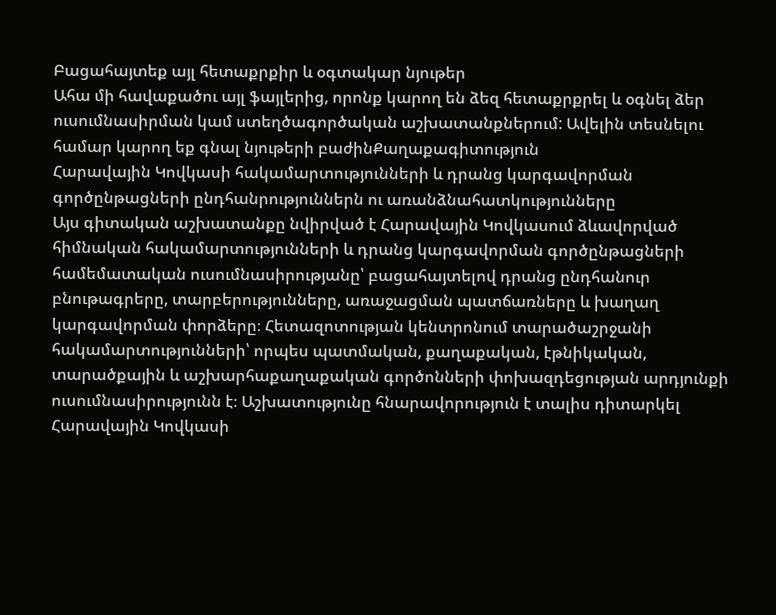Բացահայտեք այլ հետաքրքիր և օգտակար նյութեր
Ահա մի հավաքածու այլ ֆայլերից, որոնք կարող են ձեզ հետաքրքրել և օգնել ձեր ուսումնասիրման կամ ստեղծագործական աշխատանքներում: Ավելին տեսնելու համար կարող եք գնալ նյութերի բաժինՔաղաքագիտություն
Հարավային Կովկասի հակամարտությունների և դրանց կարգավորման գործընթացների ընդհանրություններն ու առանձնահատկությունները
Այս գիտական աշխատանքը նվիրված է Հարավային Կովկասում ձևավորված հիմնական հակամարտությունների և դրանց կարգավորման գործընթացների համեմատական ուսումնասիրությանը՝ բացահայտելով դրանց ընդհանուր բնութագրերը, տարբերությունները, առաջացման պատճառները և խաղաղ կարգավորման փորձերը։ Հետազոտության կենտրոնում տարածաշրջանի հակամարտությունների՝ որպես պատմական, քաղաքական, էթնիկական, տարածքային և աշխարհաքաղաքական գործոնների փոխազդեցության արդյունքի ուսումնասիրությունն է։ Աշխատությունը հնարավորություն է տալիս դիտարկել Հարավային Կովկասի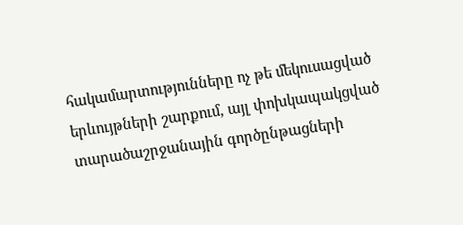հակամարտությունները ոչ թե մեկուսացված երևույթների շարքում, այլ փոխկապակցված տարածաշրջանային գործընթացների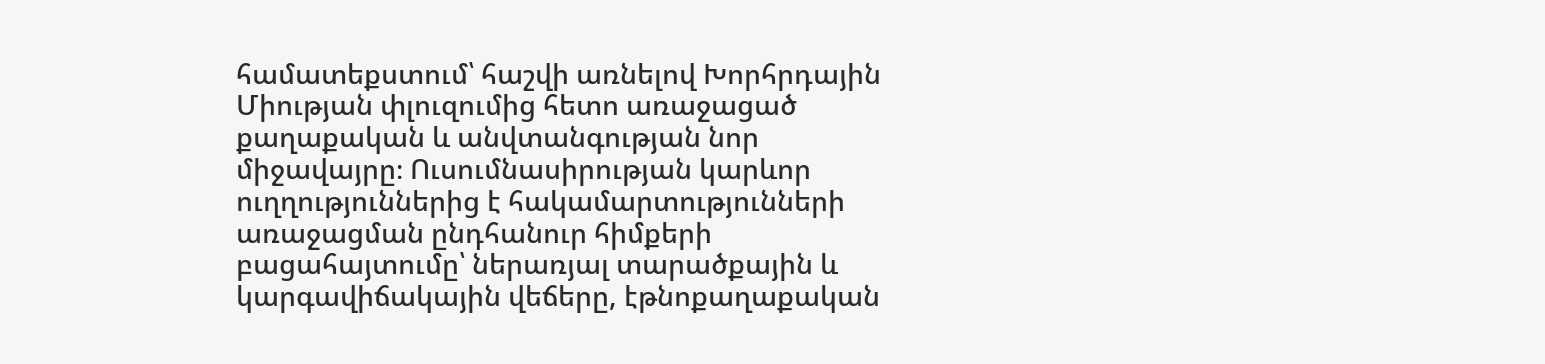համատեքստում՝ հաշվի առնելով Խորհրդային Միության փլուզումից հետո առաջացած քաղաքական և անվտանգության նոր միջավայրը։ Ուսումնասիրության կարևոր ուղղություններից է հակամարտությունների առաջացման ընդհանուր հիմքերի բացահայտումը՝ ներառյալ տարածքային և կարգավիճակային վեճերը, էթնոքաղաքական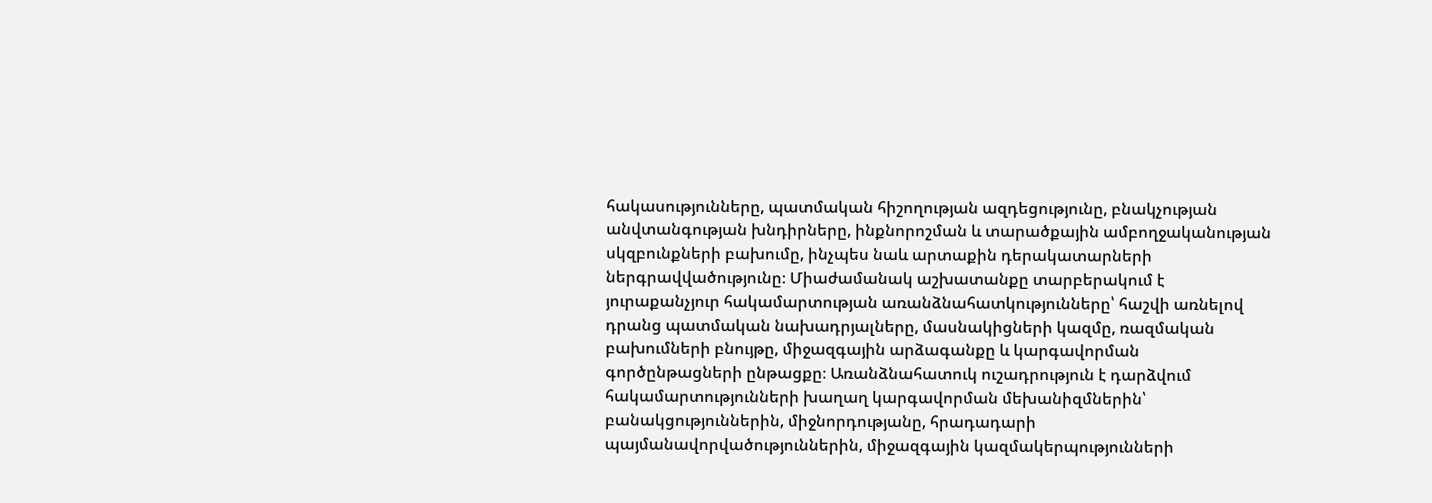հակասությունները, պատմական հիշողության ազդեցությունը, բնակչության անվտանգության խնդիրները, ինքնորոշման և տարածքային ամբողջականության սկզբունքների բախումը, ինչպես նաև արտաքին դերակատարների ներգրավվածությունը։ Միաժամանակ աշխատանքը տարբերակում է յուրաքանչյուր հակամարտության առանձնահատկությունները՝ հաշվի առնելով դրանց պատմական նախադրյալները, մասնակիցների կազմը, ռազմական բախումների բնույթը, միջազգային արձագանքը և կարգավորման գործընթացների ընթացքը։ Առանձնահատուկ ուշադրություն է դարձվում հակամարտությունների խաղաղ կարգավորման մեխանիզմներին՝ բանակցություններին, միջնորդությանը, հրադադարի պայմանավորվածություններին, միջազգային կազմակերպությունների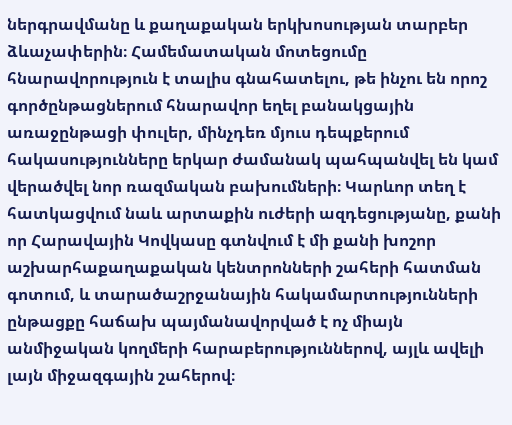ներգրավմանը և քաղաքական երկխոսության տարբեր ձևաչափերին։ Համեմատական մոտեցումը հնարավորություն է տալիս գնահատելու, թե ինչու են որոշ գործընթացներում հնարավոր եղել բանակցային առաջընթացի փուլեր, մինչդեռ մյուս դեպքերում հակասությունները երկար ժամանակ պահպանվել են կամ վերածվել նոր ռազմական բախումների։ Կարևոր տեղ է հատկացվում նաև արտաքին ուժերի ազդեցությանը, քանի որ Հարավային Կովկասը գտնվում է մի քանի խոշոր աշխարհաքաղաքական կենտրոնների շահերի հատման գոտում, և տարածաշրջանային հակամարտությունների ընթացքը հաճախ պայմանավորված է ոչ միայն անմիջական կողմերի հարաբերություններով, այլև ավելի լայն միջազգային շահերով։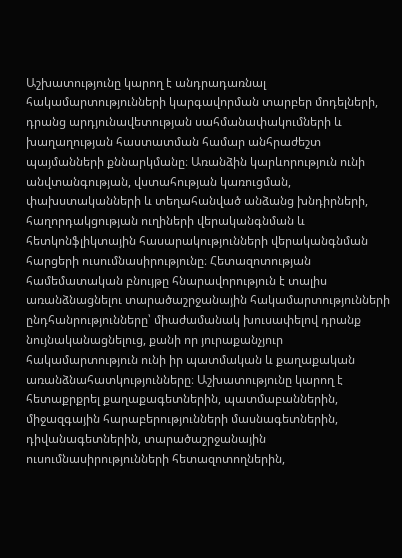Աշխատությունը կարող է անդրադառնալ հակամարտությունների կարգավորման տարբեր մոդելների, դրանց արդյունավետության սահմանափակումների և խաղաղության հաստատման համար անհրաժեշտ պայմանների քննարկմանը։ Առանձին կարևորություն ունի անվտանգության, վստահության կառուցման, փախստականների և տեղահանված անձանց խնդիրների, հաղորդակցության ուղիների վերականգնման և հետկոնֆլիկտային հասարակությունների վերականգնման հարցերի ուսումնասիրությունը։ Հետազոտության համեմատական բնույթը հնարավորություն է տալիս առանձնացնելու տարածաշրջանային հակամարտությունների ընդհանրությունները՝ միաժամանակ խուսափելով դրանք նույնականացնելուց, քանի որ յուրաքանչյուր հակամարտություն ունի իր պատմական և քաղաքական առանձնահատկությունները։ Աշխատությունը կարող է հետաքրքրել քաղաքագետներին, պատմաբաններին, միջազգային հարաբերությունների մասնագետներին, դիվանագետներին, տարածաշրջանային ուսումնասիրությունների հետազոտողներին,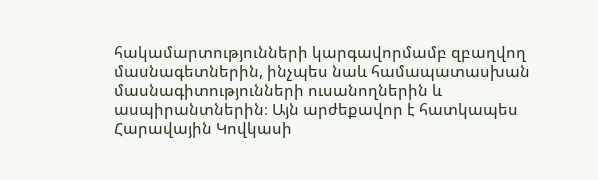հակամարտությունների կարգավորմամբ զբաղվող մասնագետներին, ինչպես նաև համապատասխան մասնագիտությունների ուսանողներին և ասպիրանտներին։ Այն արժեքավոր է հատկապես Հարավային Կովկասի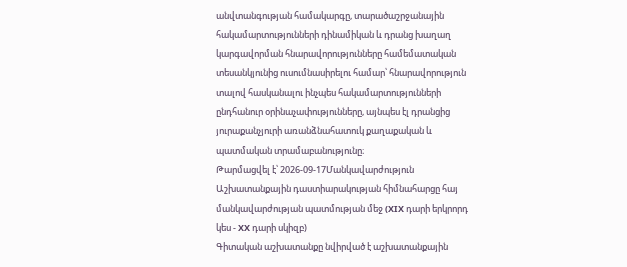անվտանգության համակարգը, տարածաշրջանային հակամարտությունների դինամիկան և դրանց խաղաղ կարգավորման հնարավորությունները համեմատական տեսանկյունից ուսումնասիրելու համար՝ հնարավորություն տալով հասկանալու ինչպես հակամարտությունների ընդհանուր օրինաչափությունները, այնպես էլ դրանցից յուրաքանչյուրի առանձնահատուկ քաղաքական և պատմական տրամաբանությունը։
Թարմացվել է՝ 2026-09-17Մանկավարժություն
Աշխատանքային դաստիարակության հիմնահարցը հայ մանկավարժության պատմության մեջ (XIX դարի երկրորդ կես - XX դարի սկիզբ)
Գիտական աշխատանքը նվիրված է աշխատանքային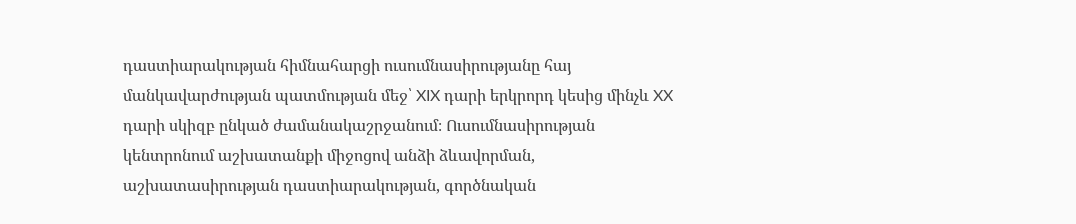դաստիարակության հիմնահարցի ուսումնասիրությանը հայ մանկավարժության պատմության մեջ՝ XIX դարի երկրորդ կեսից մինչև XX դարի սկիզբ ընկած ժամանակաշրջանում։ Ուսումնասիրության կենտրոնում աշխատանքի միջոցով անձի ձևավորման, աշխատասիրության դաստիարակության, գործնական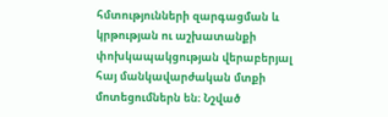հմտությունների զարգացման և կրթության ու աշխատանքի փոխկապակցության վերաբերյալ հայ մանկավարժական մտքի մոտեցումներն են։ Նշված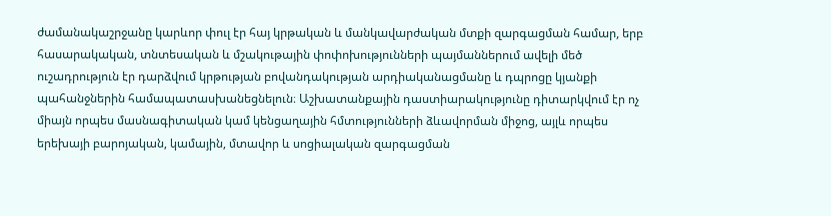ժամանակաշրջանը կարևոր փուլ էր հայ կրթական և մանկավարժական մտքի զարգացման համար, երբ հասարակական, տնտեսական և մշակութային փոփոխությունների պայմաններում ավելի մեծ ուշադրություն էր դարձվում կրթության բովանդակության արդիականացմանը և դպրոցը կյանքի պահանջներին համապատասխանեցնելուն։ Աշխատանքային դաստիարակությունը դիտարկվում էր ոչ միայն որպես մասնագիտական կամ կենցաղային հմտությունների ձևավորման միջոց, այլև որպես երեխայի բարոյական, կամային, մտավոր և սոցիալական զարգացման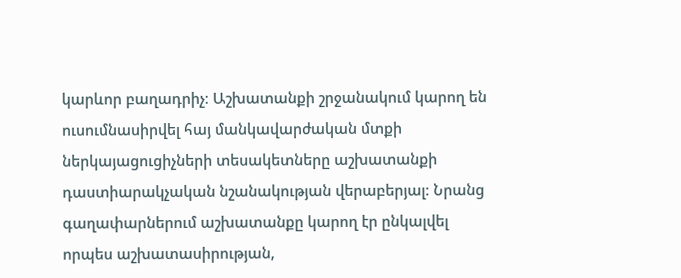կարևոր բաղադրիչ։ Աշխատանքի շրջանակում կարող են ուսումնասիրվել հայ մանկավարժական մտքի ներկայացուցիչների տեսակետները աշխատանքի դաստիարակչական նշանակության վերաբերյալ։ Նրանց գաղափարներում աշխատանքը կարող էր ընկալվել որպես աշխատասիրության,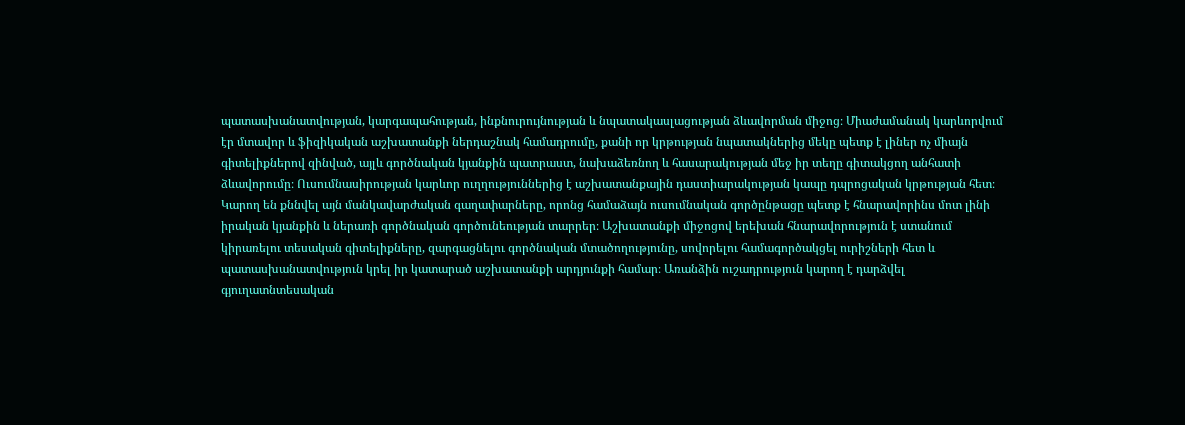պատասխանատվության, կարգապահության, ինքնուրույնության և նպատակասլացության ձևավորման միջոց։ Միաժամանակ կարևորվում էր մտավոր և ֆիզիկական աշխատանքի ներդաշնակ համադրումը, քանի որ կրթության նպատակներից մեկը պետք է լիներ ոչ միայն գիտելիքներով զինված, այլև գործնական կյանքին պատրաստ, նախաձեռնող և հասարակության մեջ իր տեղը գիտակցող անհատի ձևավորումը։ Ուսումնասիրության կարևոր ուղղություններից է աշխատանքային դաստիարակության կապը դպրոցական կրթության հետ։ Կարող են քննվել այն մանկավարժական գաղափարները, որոնց համաձայն ուսումնական գործընթացը պետք է հնարավորինս մոտ լինի իրական կյանքին և ներառի գործնական գործունեության տարրեր։ Աշխատանքի միջոցով երեխան հնարավորություն է ստանում կիրառելու տեսական գիտելիքները, զարգացնելու գործնական մտածողությունը, սովորելու համագործակցել ուրիշների հետ և պատասխանատվություն կրել իր կատարած աշխատանքի արդյունքի համար։ Առանձին ուշադրություն կարող է դարձվել գյուղատնտեսական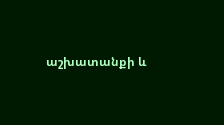աշխատանքի և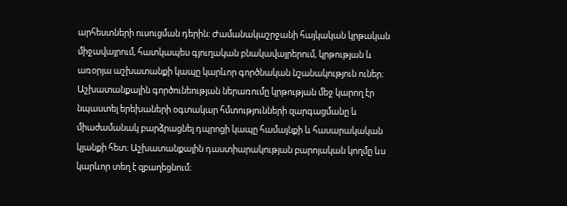արհեստների ուսուցման դերին։ Ժամանակաշրջանի հայկական կրթական միջավայրում, հատկապես գյուղական բնակավայրերում, կրթության և առօրյա աշխատանքի կապը կարևոր գործնական նշանակություն ուներ։ Աշխատանքային գործունեության ներառումը կրթության մեջ կարող էր նպաստել երեխաների օգտակար հմտությունների զարգացմանը և միաժամանակ բարձրացնել դպրոցի կապը համայնքի և հասարակական կյանքի հետ։ Աշխատանքային դաստիարակության բարոյական կողմը ևս կարևոր տեղ է զբաղեցնում։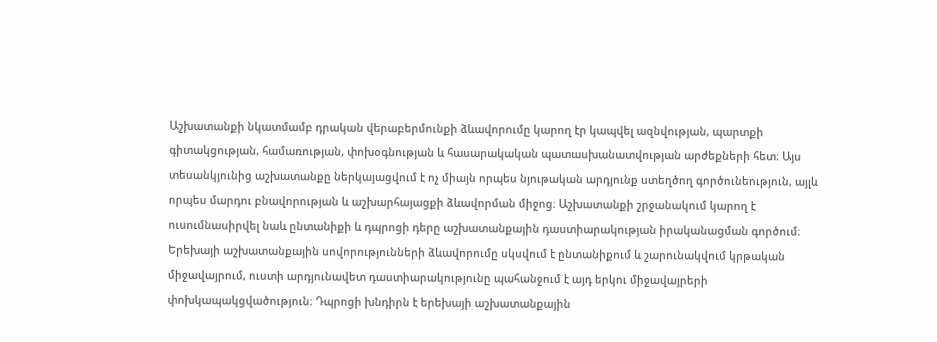Աշխատանքի նկատմամբ դրական վերաբերմունքի ձևավորումը կարող էր կապվել ազնվության, պարտքի գիտակցության, համառության, փոխօգնության և հասարակական պատասխանատվության արժեքների հետ։ Այս տեսանկյունից աշխատանքը ներկայացվում է ոչ միայն որպես նյութական արդյունք ստեղծող գործունեություն, այլև որպես մարդու բնավորության և աշխարհայացքի ձևավորման միջոց։ Աշխատանքի շրջանակում կարող է ուսումնասիրվել նաև ընտանիքի և դպրոցի դերը աշխատանքային դաստիարակության իրականացման գործում։ Երեխայի աշխատանքային սովորությունների ձևավորումը սկսվում է ընտանիքում և շարունակվում կրթական միջավայրում, ուստի արդյունավետ դաստիարակությունը պահանջում է այդ երկու միջավայրերի փոխկապակցվածություն։ Դպրոցի խնդիրն է երեխայի աշխատանքային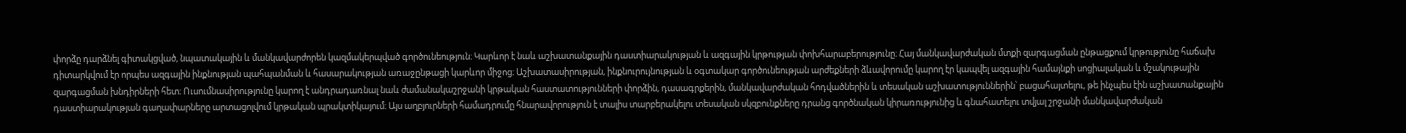փորձը դարձնել գիտակցված, նպատակային և մանկավարժորեն կազմակերպված գործունեություն։ Կարևոր է նաև աշխատանքային դաստիարակության և ազգային կրթության փոխհարաբերությունը։ Հայ մանկավարժական մտքի զարգացման ընթացքում կրթությունը հաճախ դիտարկվում էր որպես ազգային ինքնության պահպանման և հասարակության առաջընթացի կարևոր միջոց։ Աշխատասիրության, ինքնուրույնության և օգտակար գործունեության արժեքների ձևավորումը կարող էր կապվել ազգային համայնքի սոցիալական և մշակութային զարգացման խնդիրների հետ։ Ուսումնասիրությունը կարող է անդրադառնալ նաև ժամանակաշրջանի կրթական հաստատությունների փորձին, դասագրքերին, մանկավարժական հոդվածներին և տեսական աշխատություններին՝ բացահայտելու, թե ինչպես էին աշխատանքային դաստիարակության գաղափարները արտացոլվում կրթական պրակտիկայում։ Այս աղբյուրների համադրումը հնարավորություն է տալիս տարբերակելու տեսական սկզբունքները դրանց գործնական կիրառությունից և գնահատելու տվյալ շրջանի մանկավարժական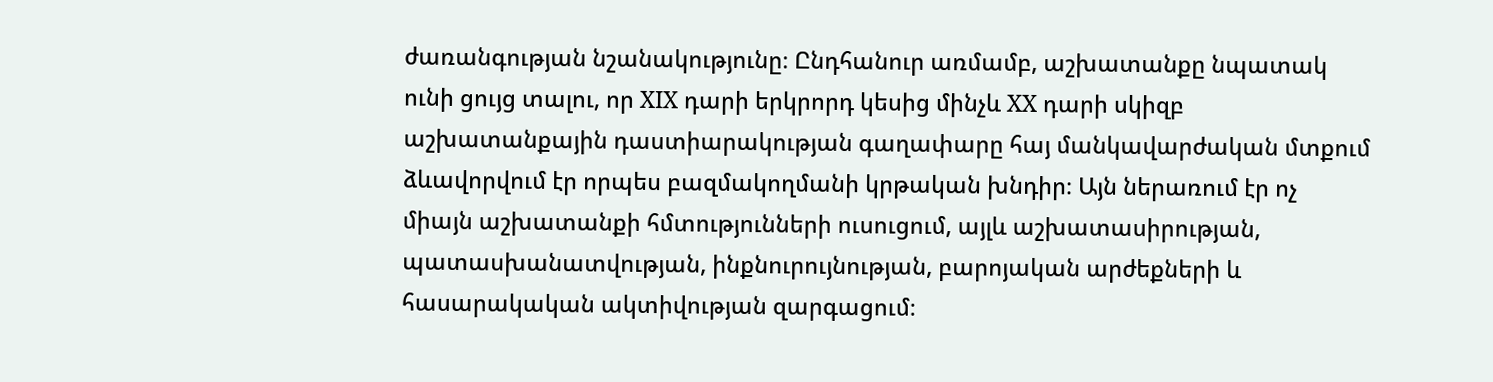ժառանգության նշանակությունը։ Ընդհանուր առմամբ, աշխատանքը նպատակ ունի ցույց տալու, որ XIX դարի երկրորդ կեսից մինչև XX դարի սկիզբ աշխատանքային դաստիարակության գաղափարը հայ մանկավարժական մտքում ձևավորվում էր որպես բազմակողմանի կրթական խնդիր։ Այն ներառում էր ոչ միայն աշխատանքի հմտությունների ուսուցում, այլև աշխատասիրության, պատասխանատվության, ինքնուրույնության, բարոյական արժեքների և հասարակական ակտիվության զարգացում։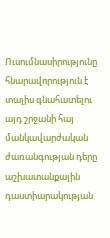Ուսումնասիրությունը հնարավորություն է տալիս գնահատելու այդ շրջանի հայ մանկավարժական ժառանգության դերը աշխատանքային դաստիարակության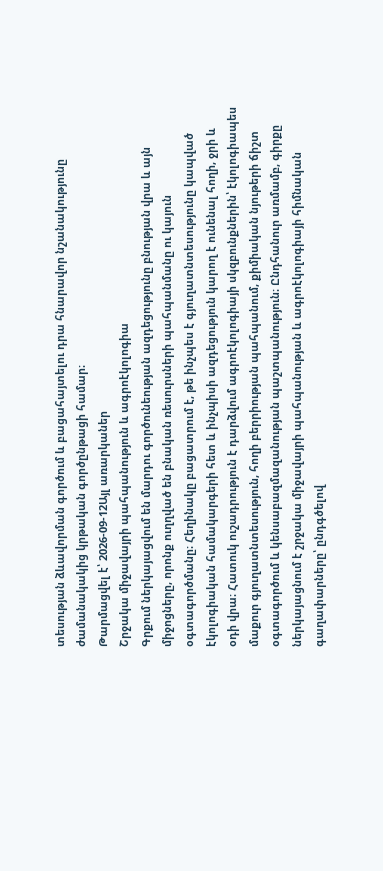տեսության ձևավորման գործում և բացահայտելու դրա հնարավոր նշանակությունը ժամանակակից կրթական գործընթացի համար։
Թարմացվել է՝ 2026-09-12Այլ առարկաներ
Շրջակա միջավայրի պահպանություն և ագրոէկոլոգիա
Գրքում ներկայացվում են մարդու գործունեության ազդեցությունը բնության վրա և այն միջոցները, որոնք ուղղված են բնական ռեսուրսների պահպանմանը ու կայուն օգտագործմանը։ Հեղինակը բացատրում է, թե ինչպես է գյուղատնտեսությունը կապված էկոլոգիական համակարգերի հետ և ինչպիսի ազդեցություն կարող է ունենալ հողի, ջրի և օդի վրա։ Հատուկ ուշադրություն է դարձվում ագրոէկոլոգիայի սկզբունքներին՝ էկոլոգիապես մաքուր գյուղատնտեսություն, հողի բերրիության պահպանում, քիմիական նյութերի ճիշտ օգտագործում և կենսաբազմազանության պաշտպանություն։ Ընդհանուր առմամբ, գիրքը ներկայացնում է շրջակա միջավայրի պահպանության և ագրոէկոլոգիայի հիմնական գաղափարները՝ ընդգծելով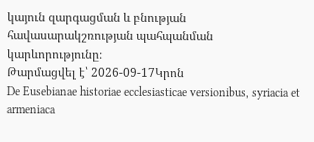կայուն զարգացման և բնության հավասարակշռության պահպանման կարևորությունը։
Թարմացվել է՝ 2026-09-17Կրոն
De Eusebianae historiae ecclesiasticae versionibus, syriacia et armeniaca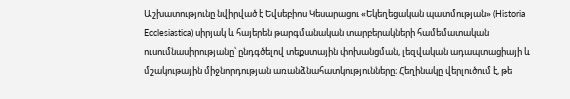Աշխատությունը նվիրված է Եվսեբիոս Կեսարացու «Եկեղեցական պատմության» (Historia Ecclesiastica) սիրյակ և հայերեն թարգմանական տարբերակների համեմատական ուսումնասիրությանը՝ ընդգծելով տեքստային փոխանցման, լեզվական ադապտացիայի և մշակութային միջնորդության առանձնահատկությունները։ Հեղինակը վերլուծում է, թե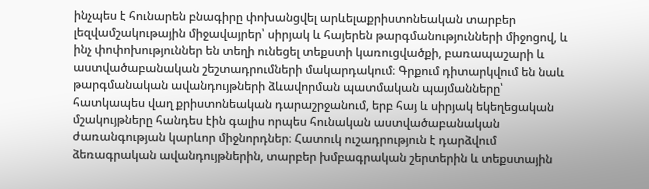ինչպես է հունարեն բնագիրը փոխանցվել արևելաքրիստոնեական տարբեր լեզվամշակութային միջավայրեր՝ սիրյակ և հայերեն թարգմանությունների միջոցով, և ինչ փոփոխություններ են տեղի ունեցել տեքստի կառուցվածքի, բառապաշարի և աստվածաբանական շեշտադրումների մակարդակում։ Գրքում դիտարկվում են նաև թարգմանական ավանդույթների ձևավորման պատմական պայմանները՝ հատկապես վաղ քրիստոնեական դարաշրջանում, երբ հայ և սիրյակ եկեղեցական մշակույթները հանդես էին գալիս որպես հունական աստվածաբանական ժառանգության կարևոր միջնորդներ։ Հատուկ ուշադրություն է դարձվում ձեռագրական ավանդույթներին, տարբեր խմբագրական շերտերին և տեքստային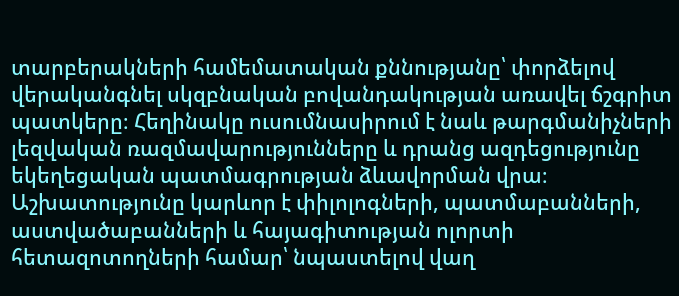տարբերակների համեմատական քննությանը՝ փորձելով վերականգնել սկզբնական բովանդակության առավել ճշգրիտ պատկերը։ Հեղինակը ուսումնասիրում է նաև թարգմանիչների լեզվական ռազմավարությունները և դրանց ազդեցությունը եկեղեցական պատմագրության ձևավորման վրա։ Աշխատությունը կարևոր է փիլոլոգների, պատմաբանների, աստվածաբանների և հայագիտության ոլորտի հետազոտողների համար՝ նպաստելով վաղ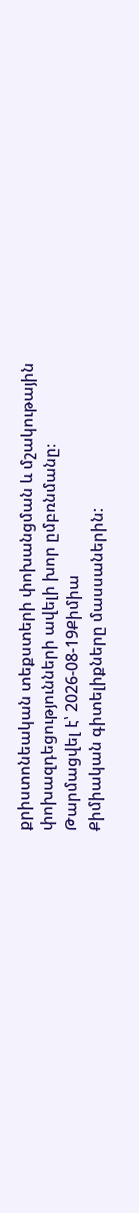քրիստոնեական տեքստերի փոխանցման և մշակութային փոխազդեցությունների ավելի խոր ըմբռնմանը։
Թարմացվել է՝ 2026-08-19Քիմիա
Քիմիական գիտելիքները մասսաներին: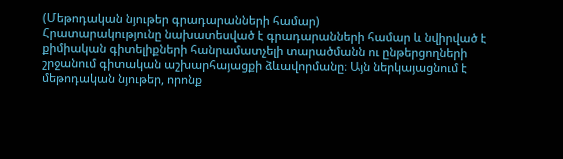(Մեթոդական նյութեր գրադարանների համար)
Հրատարակությունը նախատեսված է գրադարանների համար և նվիրված է քիմիական գիտելիքների հանրամատչելի տարածմանն ու ընթերցողների շրջանում գիտական աշխարհայացքի ձևավորմանը։ Այն ներկայացնում է մեթոդական նյութեր, որոնք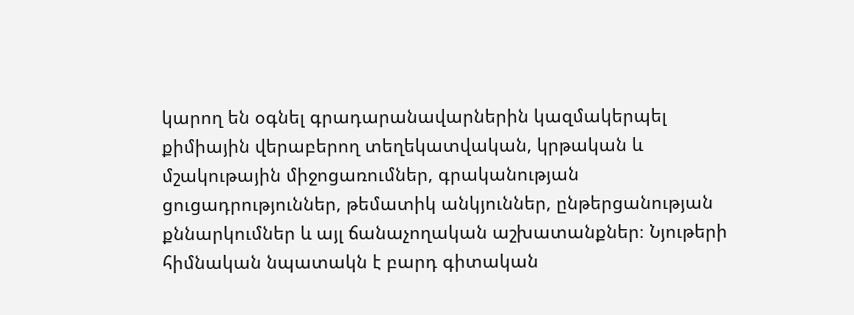կարող են օգնել գրադարանավարներին կազմակերպել քիմիային վերաբերող տեղեկատվական, կրթական և մշակութային միջոցառումներ, գրականության ցուցադրություններ, թեմատիկ անկյուններ, ընթերցանության քննարկումներ և այլ ճանաչողական աշխատանքներ։ Նյութերի հիմնական նպատակն է բարդ գիտական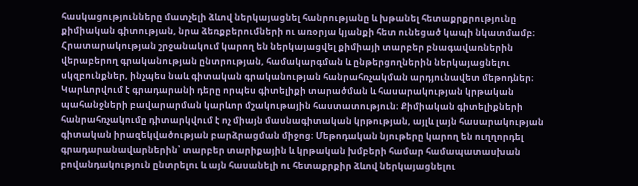հասկացությունները մատչելի ձևով ներկայացնել հանրությանը և խթանել հետաքրքրությունը քիմիական գիտության, նրա ձեռքբերումների ու առօրյա կյանքի հետ ունեցած կապի նկատմամբ։ Հրատարակության շրջանակում կարող են ներկայացվել քիմիայի տարբեր բնագավառներին վերաբերող գրականության ընտրության, համակարգման և ընթերցողներին ներկայացնելու սկզբունքներ, ինչպես նաև գիտական գրականության հանրահռչակման արդյունավետ մեթոդներ։ Կարևորվում է գրադարանի դերը որպես գիտելիքի տարածման և հասարակության կրթական պահանջների բավարարման կարևոր մշակութային հաստատություն։ Քիմիական գիտելիքների հանրահռչակումը դիտարկվում է ոչ միայն մասնագիտական կրթության, այլև լայն հասարակության գիտական իրազեկվածության բարձրացման միջոց։ Մեթոդական նյութերը կարող են ուղղորդել գրադարանավարներին՝ տարբեր տարիքային և կրթական խմբերի համար համապատասխան բովանդակություն ընտրելու և այն հասանելի ու հետաքրքիր ձևով ներկայացնելու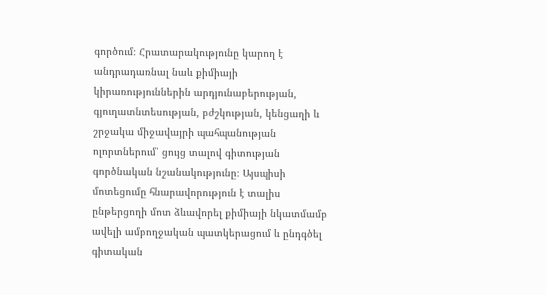գործում։ Հրատարակությունը կարող է անդրադառնալ նաև քիմիայի կիրառություններին արդյունաբերության, գյուղատնտեսության, բժշկության, կենցաղի և շրջակա միջավայրի պահպանության ոլորտներում՝ ցույց տալով գիտության գործնական նշանակությունը։ Այսպիսի մոտեցումը հնարավորություն է տալիս ընթերցողի մոտ ձևավորել քիմիայի նկատմամբ ավելի ամբողջական պատկերացում և ընդգծել գիտական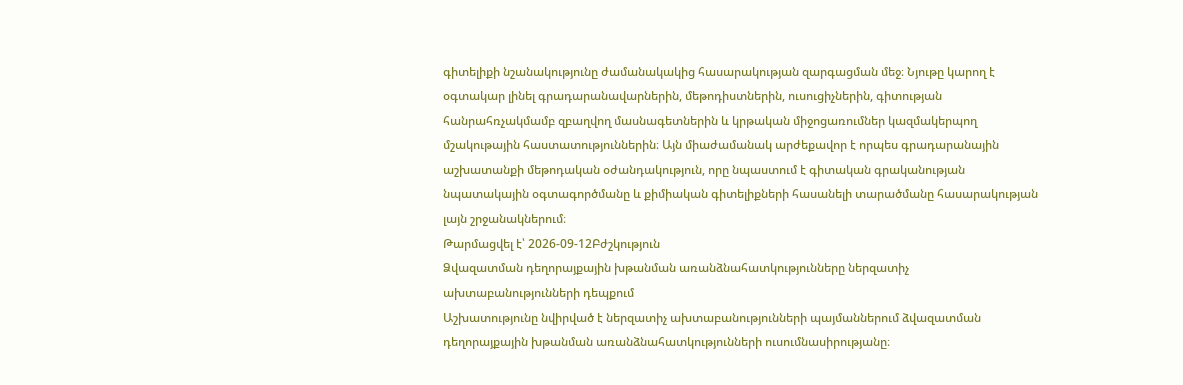գիտելիքի նշանակությունը ժամանակակից հասարակության զարգացման մեջ։ Նյութը կարող է օգտակար լինել գրադարանավարներին, մեթոդիստներին, ուսուցիչներին, գիտության հանրահռչակմամբ զբաղվող մասնագետներին և կրթական միջոցառումներ կազմակերպող մշակութային հաստատություններին։ Այն միաժամանակ արժեքավոր է որպես գրադարանային աշխատանքի մեթոդական օժանդակություն, որը նպաստում է գիտական գրականության նպատակային օգտագործմանը և քիմիական գիտելիքների հասանելի տարածմանը հասարակության լայն շրջանակներում։
Թարմացվել է՝ 2026-09-12Բժշկություն
Ձվազատման դեղորայքային խթանման առանձնահատկությունները ներզատիչ ախտաբանությունների դեպքում
Աշխատությունը նվիրված է ներզատիչ ախտաբանությունների պայմաններում ձվազատման դեղորայքային խթանման առանձնահատկությունների ուսումնասիրությանը։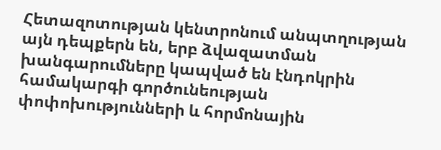Հետազոտության կենտրոնում անպտղության այն դեպքերն են, երբ ձվազատման խանգարումները կապված են էնդոկրին համակարգի գործունեության փոփոխությունների և հորմոնային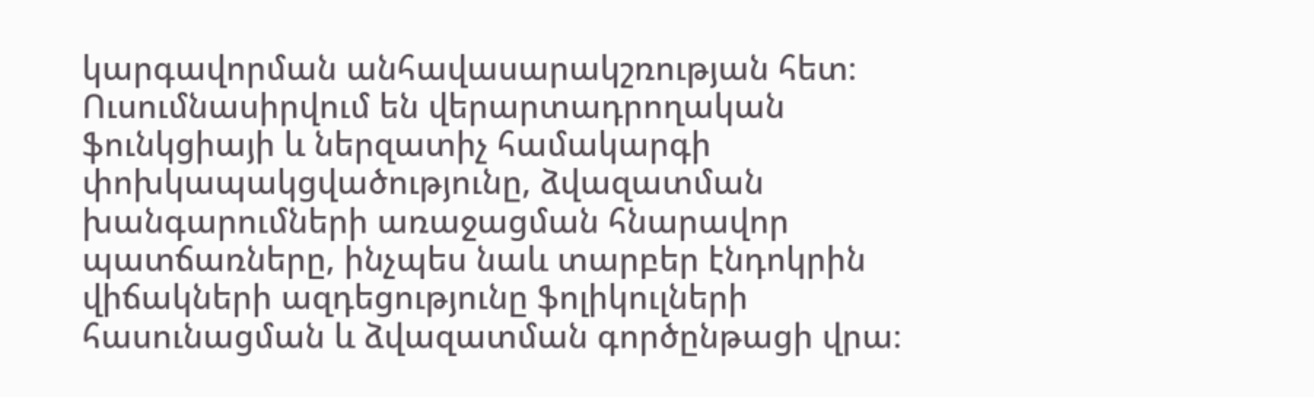կարգավորման անհավասարակշռության հետ։ Ուսումնասիրվում են վերարտադրողական ֆունկցիայի և ներզատիչ համակարգի փոխկապակցվածությունը, ձվազատման խանգարումների առաջացման հնարավոր պատճառները, ինչպես նաև տարբեր էնդոկրին վիճակների ազդեցությունը ֆոլիկուլների հասունացման և ձվազատման գործընթացի վրա։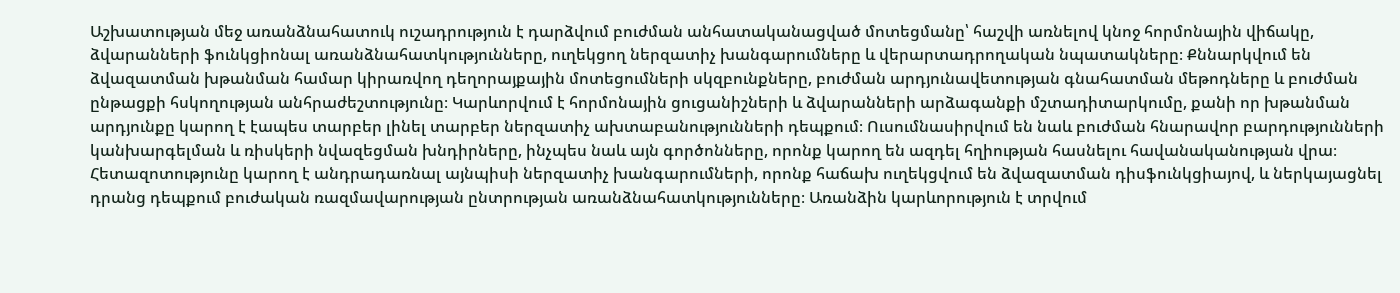Աշխատության մեջ առանձնահատուկ ուշադրություն է դարձվում բուժման անհատականացված մոտեցմանը՝ հաշվի առնելով կնոջ հորմոնային վիճակը, ձվարանների ֆունկցիոնալ առանձնահատկությունները, ուղեկցող ներզատիչ խանգարումները և վերարտադրողական նպատակները։ Քննարկվում են ձվազատման խթանման համար կիրառվող դեղորայքային մոտեցումների սկզբունքները, բուժման արդյունավետության գնահատման մեթոդները և բուժման ընթացքի հսկողության անհրաժեշտությունը։ Կարևորվում է հորմոնային ցուցանիշների և ձվարանների արձագանքի մշտադիտարկումը, քանի որ խթանման արդյունքը կարող է էապես տարբեր լինել տարբեր ներզատիչ ախտաբանությունների դեպքում։ Ուսումնասիրվում են նաև բուժման հնարավոր բարդությունների կանխարգելման և ռիսկերի նվազեցման խնդիրները, ինչպես նաև այն գործոնները, որոնք կարող են ազդել հղիության հասնելու հավանականության վրա։ Հետազոտությունը կարող է անդրադառնալ այնպիսի ներզատիչ խանգարումների, որոնք հաճախ ուղեկցվում են ձվազատման դիսֆունկցիայով, և ներկայացնել դրանց դեպքում բուժական ռազմավարության ընտրության առանձնահատկությունները։ Առանձին կարևորություն է տրվում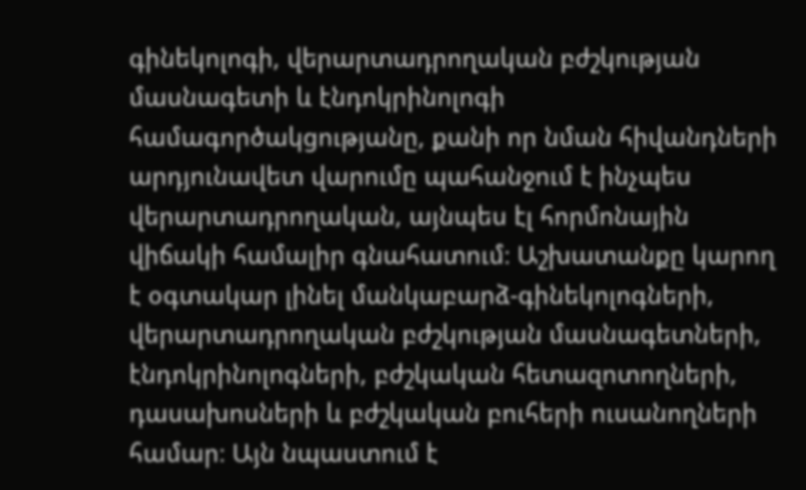գինեկոլոգի, վերարտադրողական բժշկության մասնագետի և էնդոկրինոլոգի համագործակցությանը, քանի որ նման հիվանդների արդյունավետ վարումը պահանջում է ինչպես վերարտադրողական, այնպես էլ հորմոնային վիճակի համալիր գնահատում։ Աշխատանքը կարող է օգտակար լինել մանկաբարձ-գինեկոլոգների, վերարտադրողական բժշկության մասնագետների, էնդոկրինոլոգների, բժշկական հետազոտողների, դասախոսների և բժշկական բուհերի ուսանողների համար։ Այն նպաստում է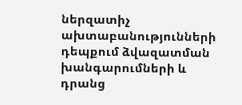ներզատիչ ախտաբանությունների դեպքում ձվազատման խանգարումների և դրանց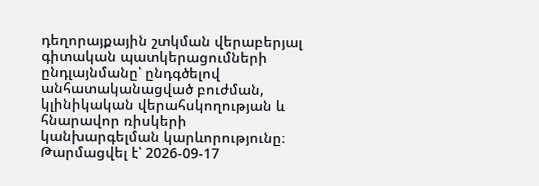դեղորայքային շտկման վերաբերյալ գիտական պատկերացումների ընդլայնմանը՝ ընդգծելով անհատականացված բուժման, կլինիկական վերահսկողության և հնարավոր ռիսկերի կանխարգելման կարևորությունը։
Թարմացվել է՝ 2026-09-17